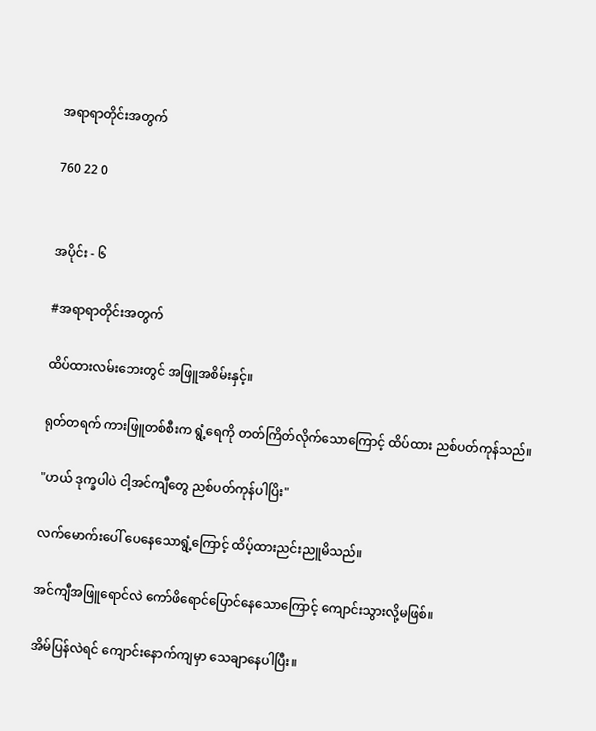အရာရာတိုင်းအတွက်

760 22 0


အပိုင်း - ၆

#အရာရာတိုင်းအတွက်

ထိပ်ထားလမ်းဘေးတွင် အဖြူအစိမ်းနှင့်။

ရုတ်တရက် ကားဖြူတစ်စီးက ရွံ့ရေကို တတ်ကြိတ်လိုက်သောကြောင့် ထိပ်ထား ညစ်ပတ်ကုန်သည်။

"ဟယ် ဒုက္ခပါပဲ ငါ့အင်ကျီတွေ ညစ်ပတ်ကုန်ပါပြိး"

လက်မောက်းပေါ် ပေနေသောရွံ့ကြောင့် ထိပ့်ထားညင်းညူမိသည်။

အင်ကျီအဖြူရောင်လဲ ကော်ဖိရောင်ပြောင်နေသောကြောင့် ကျောင်းသွားလို့မဖြစ်။

အိမ်ပြန်လဲရင် ကျောင်းနောက်ကျမှာ သေချာနေပါပြီး။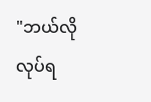"ဘယ်လိုလုပ်ရ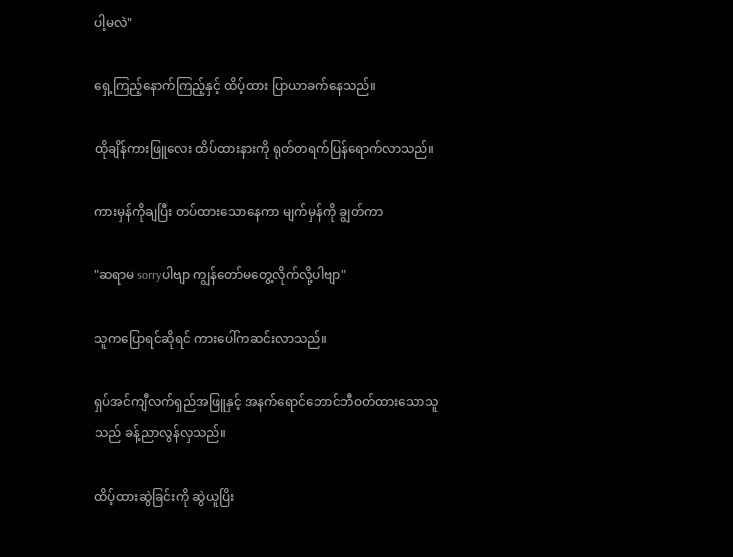ပါ့မလဲ"

ရှေ့ကြည့်နောက်ကြည့်နှင့် ထိပ့်ထား ပြာယာခက်နေသည်။

ထိုချိန်ကားဖြူလေး ထိပ်ထားနားကို ရုတ်တရက်ပြန်ရောက်လာသည်။

ကားမှန်ကိုချပြီး တပ်ထားသောနေကာ မျက်မှန်ကို ချွတ်ကာ

"ဆရာမ sorryပါဗျာ ကျွန်တော်မတွေ့လိုက်လို့ပါဗျာ"

သူကပြောရင်ဆိုရင် ကားပေါ်ကဆင်းလာသည်။

ရှပ်အင်ကျီလက်ရှည်အဖြူနှင့် အနက်ရောင်ဘောင်ဘီဝတ်ထားသောသူသည် ခန့်ညာလွန်လှသည်။

ထိပ့်ထားဆွဲခြင်းကို ဆွဲယူပြိး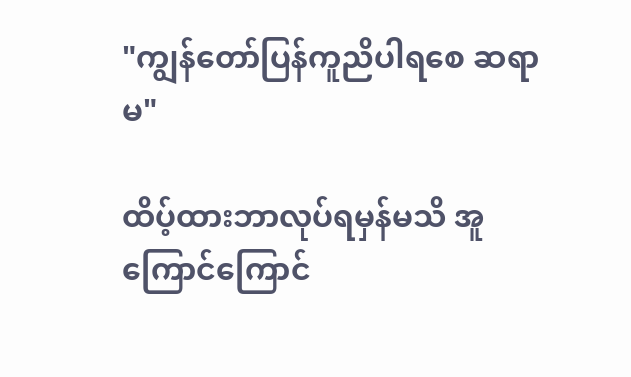"ကျွန်တော်ပြန်ကူညိပါရစေ ဆရာမ"

ထိပ့်ထားဘာလုပ်ရမှန်မသိ အူကြောင်ကြောင်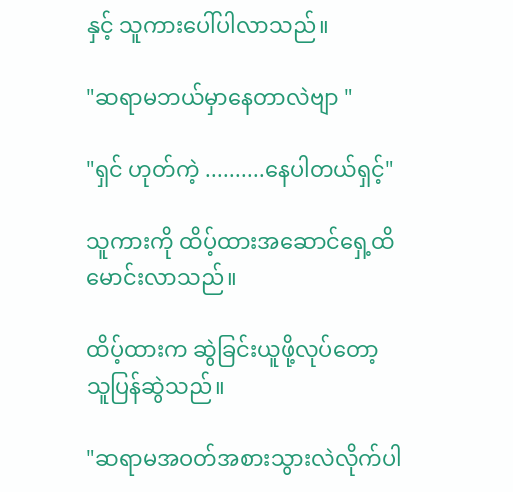နှင့် သူကားပေါ်ပါလာသည်။

"ဆရာမဘယ်မှာနေတာလဲဗျာ "

"ရှင် ဟုတ်ကဲ့ ..........နေပါတယ်ရှင့်"

သူကားကို ထိပ့်ထားအဆောင်ရှေ့ထိမောင်းလာသည်။

ထိပ့်ထားက ဆွဲခြင်းယူဖို့လုပ်တော့ သူပြန်ဆွဲသည်။

"ဆရာမအဝတ်အစားသွားလဲလိုက်ပါ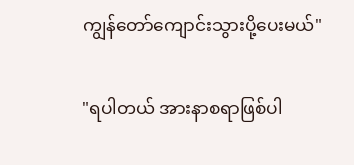ကျွန်တော်ကျောင်းသွားပို့ပေးမယ်"

"ရပါတယ် အားနာစရာဖြစ်ပါ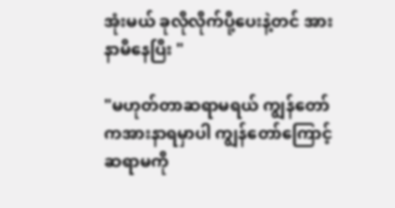အုံးမယ် ခုလိုလိုက်ပို့ပေးနဲ့တင် အားနာမိနေပြိး "

"မဟုတ်တာဆရာမရယ် ကျွန်တော်ကအားနာရမှာပါ ကျွန်တော်ကြောင့် ဆရာမကို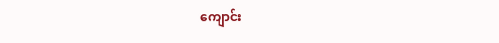ကျောင်း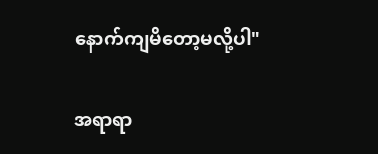နောက်ကျမိတော့မလို့ပါ"

အရာရာ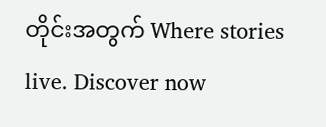တိုင်းအတွက် Where stories live. Discover now